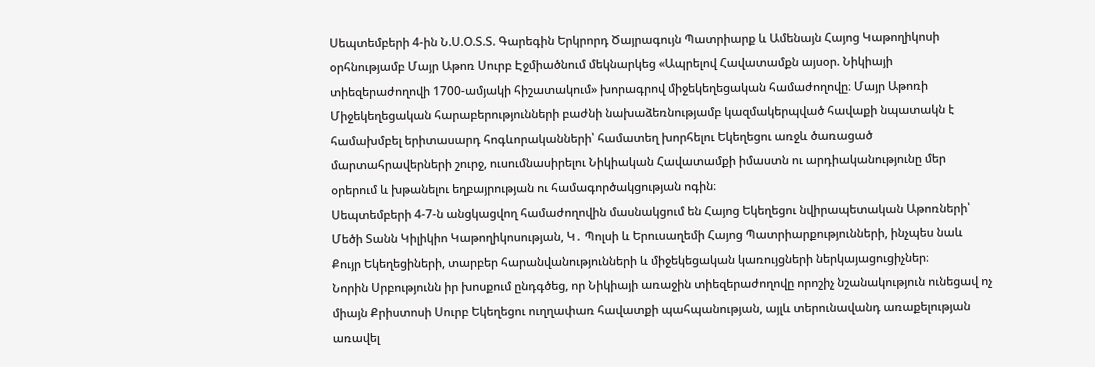Սեպտեմբերի 4-ին Ն.Ս.Օ.Տ.Տ. Գարեգին Երկրորդ Ծայրագույն Պատրիարք և Ամենայն Հայոց Կաթողիկոսի օրհնությամբ Մայր Աթոռ Սուրբ Էջմիածնում մեկնարկեց «Ապրելով Հավատամքն այսօր. Նիկիայի տիեզերաժողովի 1700-ամյակի հիշատակում» խորագրով միջեկեղեցական համաժողովը։ Մայր Աթոռի Միջեկեղեցական հարաբերությունների բաժնի նախաձեռնությամբ կազմակերպված հավաքի նպատակն է համախմբել երիտասարդ հոգևորականների՝ համատեղ խորհելու Եկեղեցու առջև ծառացած մարտահրավերների շուրջ, ուսումնասիրելու Նիկիական Հավատամքի իմաստն ու արդիականությունը մեր օրերում և խթանելու եղբայրության ու համագործակցության ոգին։
Սեպտեմբերի 4-7-ն անցկացվող համաժողովին մասնակցում են Հայոց Եկեղեցու նվիրապետական Աթոռների՝ Մեծի Տանն Կիլիկիո Կաթողիկոսության, Կ․ Պոլսի և Երուսաղեմի Հայոց Պատրիարքությունների, ինչպես նաև Քույր Եկեղեցիների, տարբեր հարանվանությունների և միջեկեցական կառույցների ներկայացուցիչներ։
Նորին Սրբությունն իր խոսքում ընդգծեց, որ Նիկիայի առաջին տիեզերաժողովը որոշիչ նշանակություն ունեցավ ոչ միայն Քրիստոսի Սուրբ Եկեղեցու ուղղափառ հավատքի պահպանության, այլև տերունավանդ առաքելության առավել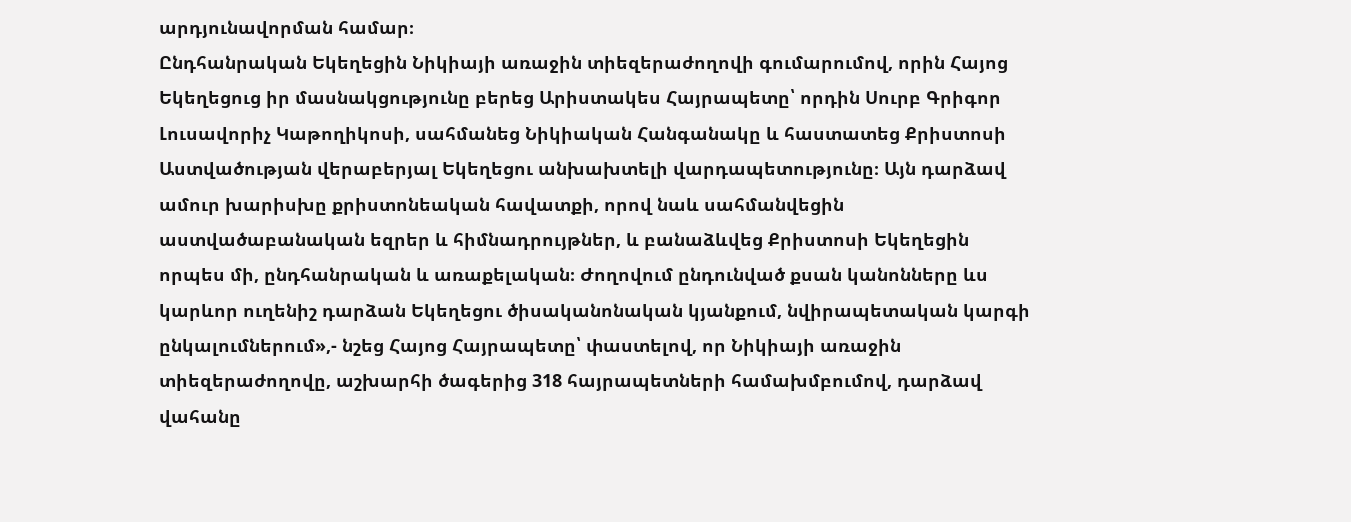արդյունավորման համար։
Ընդհանրական Եկեղեցին Նիկիայի առաջին տիեզերաժողովի գումարումով, որին Հայոց Եկեղեցուց իր մասնակցությունը բերեց Արիստակես Հայրապետը՝ որդին Սուրբ Գրիգոր Լուսավորիչ Կաթողիկոսի, սահմանեց Նիկիական Հանգանակը և հաստատեց Քրիստոսի Աստվածության վերաբերյալ Եկեղեցու անխախտելի վարդապետությունը։ Այն դարձավ ամուր խարիսխը քրիստոնեական հավատքի, որով նաև սահմանվեցին աստվածաբանական եզրեր և հիմնադրույթներ, և բանաձևվեց Քրիստոսի Եկեղեցին որպես մի, ընդհանրական և առաքելական։ Ժողովում ընդունված քսան կանոնները ևս կարևոր ուղենիշ դարձան Եկեղեցու ծիսականոնական կյանքում, նվիրապետական կարգի ընկալումներում»,- նշեց Հայոց Հայրապետը՝ փաստելով, որ Նիկիայի առաջին տիեզերաժողովը, աշխարհի ծագերից 318 հայրապետների համախմբումով, դարձավ վահանը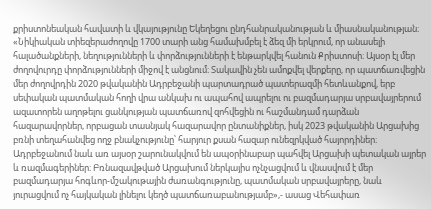քրիստոնեական հավատի և վկայությունը Եկեղեցու ընդհանրականության և միասնականության։
«Նիկիական տիեզերաժողովը 1700 տարի անց համախմբել է ձեզ մի երկրում, որ անասելի հալածանքների, նեղությունների և փորձությունների է ենթարկվել հանուն Քրիստոսի։ Այսօր էլ մեր ժողովուրդը փորձությունների միջով է անցնում։ Տակավին չեն ամոքվել վերքերը, որ պատճառվեցին մեր ժողովրդին 2020 թվականին Ադրբեջանի պարտադրած պատերազմի հետևանքով, երբ սեփական պատմական հողի վրա անկախ ու ապահով ապրելու ու բազմադարյա սրբավայրերում ազատորեն աղոթելու ցանկության պատճառով զոհվեցին ու հաշմանդամ դարձան հազարավորներ, որբացան տասնյակ հազարավոր ընտանիքներ, իսկ 2023 թվականին Արցախից բռնի տեղահանվեց ողջ բնակչությունը՝ հարյուր քսան հազար ունեզրկված հայորդիներ։ Ադրբեջանում նաև առ այսօր շարունակվում են ապօրինաբար պահվել Արցախի պետական այրեր և ռազմագերիներ։ Բռնազավթված Արցախում ներկայիս ոչնչացվում և վնասվում է մեր բազմադարյա հոգևոր-մշակութային ժառանգությունը, պատմական սրբավայրերը, նաև յուրացվում ոչ հայկական լինելու կեղծ պատճառաբանությամբ»,- ասաց Վեհափառ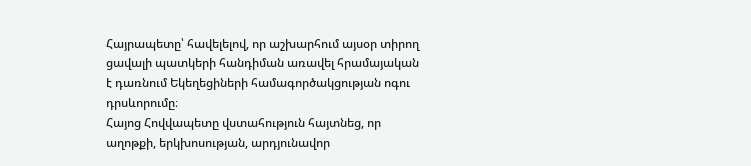Հայրապետը՝ հավելելով, որ աշխարհում այսօր տիրող ցավալի պատկերի հանդիման առավել հրամայական է դառնում Եկեղեցիների համագործակցության ոգու դրսևորումը։
Հայոց Հովվապետը վստահություն հայտնեց, որ աղոթքի, երկխոսության, արդյունավոր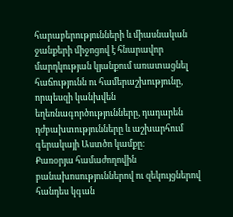հարաբերությունների և միասնական ջանքերի միջոցով է հնարավոր մարդկության կյանքում առատացնել հաճությունն ու համերաշխությունը, որպեսզի կանխվեն եղեռնագործությունները, դադարեն դժբախտությունները և աշխարհում գերակայի Աստծո կամքը։
Քառօրյա համաժողովին բանախոսություններով ու զեկույցներով հանդես կգան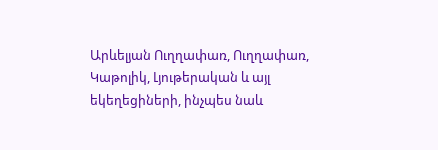Արևելյան Ուղղափառ, Ուղղափառ, Կաթոլիկ, Լյութերական և այլ եկեղեցիների, ինչպես նաև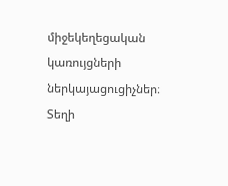միջեկեղեցական կառույցների ներկայացուցիչներ։ Տեղի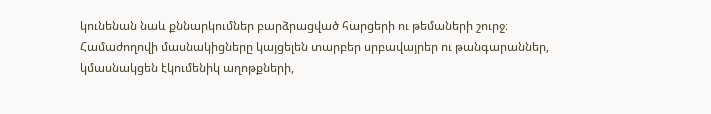կունենան նաև քննարկումներ բարձրացված հարցերի ու թեմաների շուրջ։
Համաժողովի մասնակիցները կայցելեն տարբեր սրբավայրեր ու թանգարաններ, կմասնակցեն էկումենիկ աղոթքների,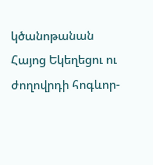կծանոթանան Հայոց Եկեղեցու ու ժողովրդի հոգևոր-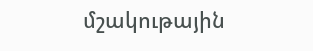մշակութային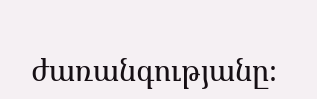ժառանգությանը։